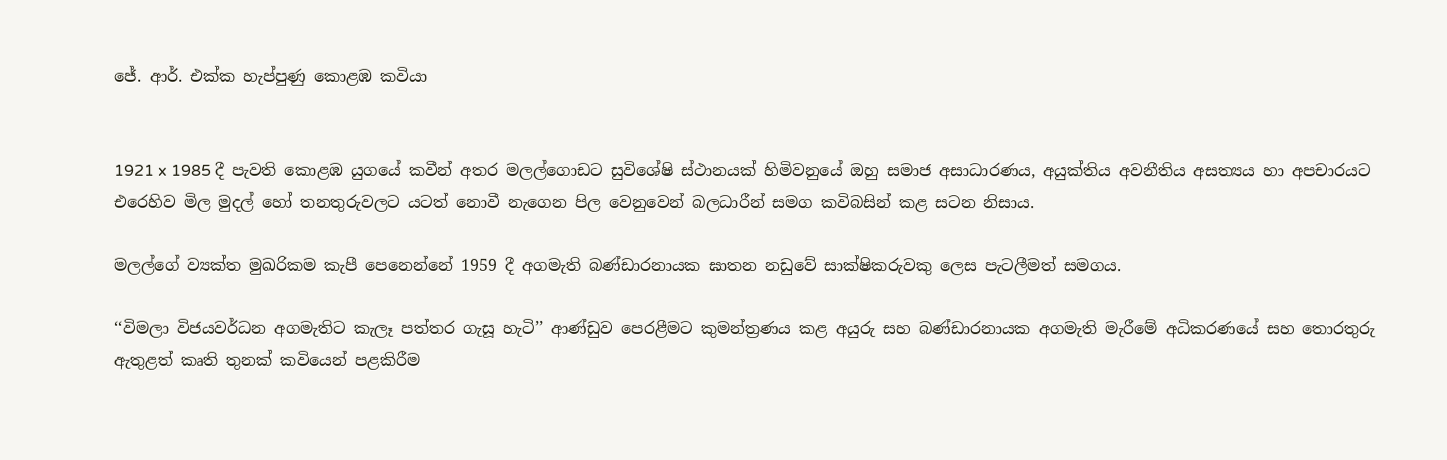ජේ. ආර්. එක්ක හැප්පුණු කොළඹ කවියා


1921 x 1985 දී පැවති කොළඹ යුගයේ කවීන් අතර මලල්ගොඩට සුවිශේෂි ස්ථානයක් හිමිවනුයේ ඔහු සමාජ අසාධාරණය, අයුක්තිය අවනීතිය අසත්‍යය හා අපචාරයට එරෙහිව මිල මුදල් හෝ තනතුරුවලට යටත් නොවී නැගෙන පිල වෙනුවෙන් බලධාරීන් සමග කවිබසින් කළ සටන නිසාය.

මලල්ගේ ව්‍යක්ත මුඛරිකම කැපී පෙනෙන්නේ 1959 දී අගමැති බණ්ඩාරනායක ඝාතන නඩුවේ සාක්ෂිකරුවකු ලෙස පැටලීමත් සමගය.

‘‘විමලා විජයවර්ධන අගමැතිට කැලෑ පත්තර ගැසූ හැටි’’ ආණ්ඩුව පෙරළීමට කුමන්ත්‍රණය කළ අයුරු සහ බණ්ඩාරනායක අගමැති මැරීමේ අධිකරණයේ සහ තොරතුරු ඇතුළත් කෘති තුනක් කවියෙන් පළකිරීම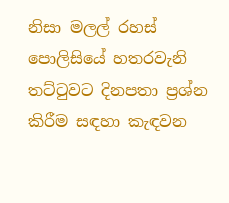නිසා මලල් රහස් පොලිසියේ හතරවැනි තට්ටුවට දිනපතා ප්‍රශ්න කිරීම සඳහා කැඳවන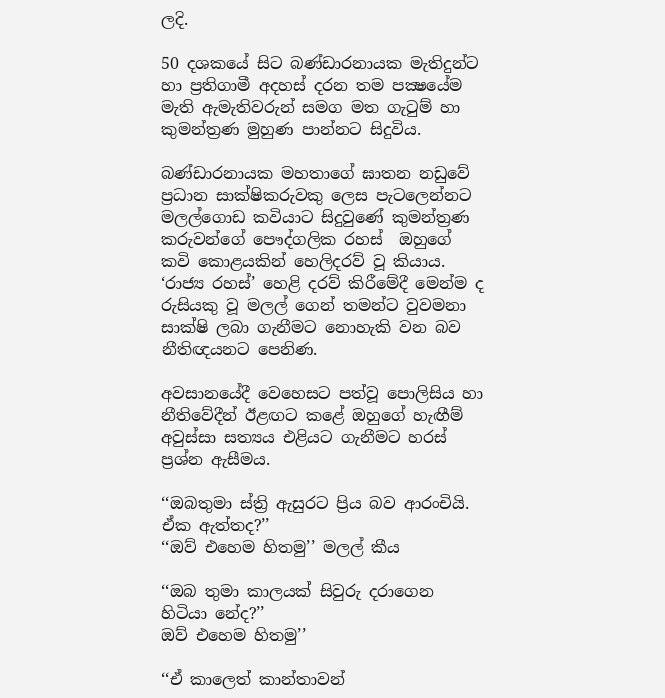ලදි.

50 දශකයේ සිට බණ්ඩාරනායක මැතිදුන්ට හා ප්‍රතිගාමී අදහස් දරන තම පක්‍ෂයේම මැති ඇමැතිවරුන් සමග මත ගැටුම් හා කුමන්ත්‍රණ මුහුණ පාන්නට සිදුවිය.

බණ්ඩාරනායක මහතාගේ ඝාතන නඩුවේ ප්‍රධාන සාක්ෂිකරුවකු ලෙස පැටලෙන්නට මලල්ගොඩ කවියාට සිදුවුණේ කුමන්ත්‍රණ කරුවන්ගේ පෞද්ගලික රහස්  ඔහුගේ කවි කොළයකින් හෙලිදරව් වූ කියාය. ‘රාජ්‍ය රහස්’ හෙළි දරව් කිරීමේදී මෙන්ම ද රුසියකු වූ මලල් ගෙන් තමන්ට වුවමනා සාක්ෂි ලබා ගැනීමට නොහැකි වන බව නීතිඥයනට පෙනිණ.

අවසානයේදී වෙහෙසට පත්වූ පොලිසිය හා නීතිවේදීන් ඊළඟට කළේ ඔහුගේ හැඟීම් අවුස්සා සත්‍යය එළියට ගැනීමට හරස් ප්‍රශ්න ඇසීමය.

‘‘ඔබතුමා ස්ත්‍රි ඇසුරට ප්‍රිය බව ආරංචියි. ඒක ඇත්තද?’’
‘‘ඔව් එහෙම හිතමු’’ මලල් කීය

‘‘ඔබ තුමා කාලයක් සිවුරු දරාගෙන හිටියා නේද?’’
ඔව් එහෙම හිතමු’’

‘‘ඒ කාලෙත් කාන්තාවන්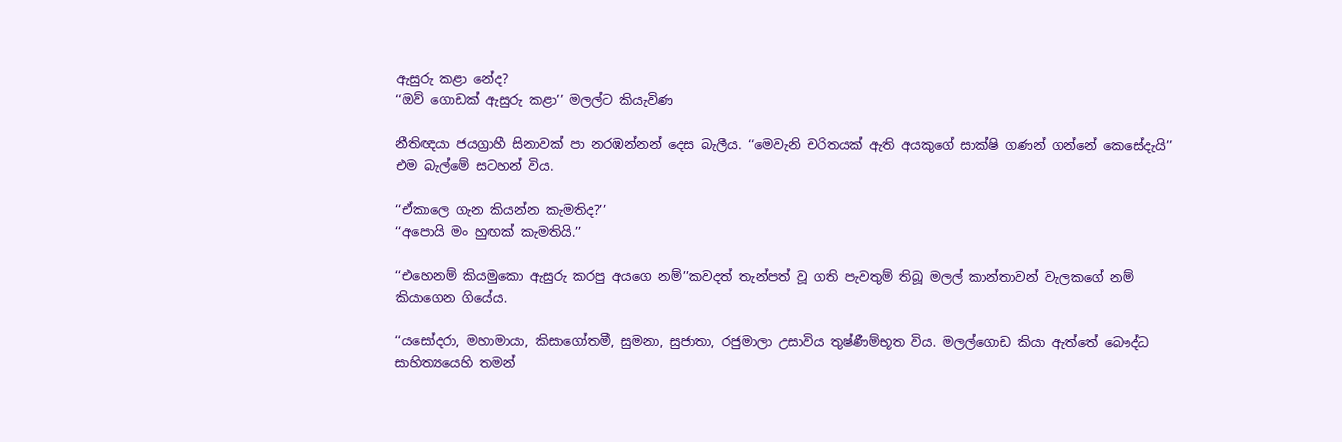ඇසුරු කළා නේද?
‘‘ඔව් ගොඩක් ඇසුරු කළා’’ මලල්ට කියැවිණ

නීතිඥයා ජයග්‍රාහී සිනාවක් පා නරඹන්නන් දෙස බැලීය. ‘‘මෙවැනි චරිතයක් ඇති අයකුගේ සාක්ෂි ගණන් ගන්නේ කෙසේදැයි’’ එම බැල්මේ සටහන් විය.

‘‘ඒකාලෙ ගැන කියන්න කැමතිද?’’
‘‘අපොයි මං හුඟක් කැමතියි.’’

‘‘එහෙනම් කියමුකො ඇසුරු කරපු අයගෙ නම්’’කවදත් තැන්පත් වූ ගති පැවතුම් තිබූ මලල් කාන්තාවන් වැලකගේ නම් කියාගෙන ගියේය.

‘‘යසෝදරා, මහාමායා, කිසාගෝතමී, සුමනා, සුජාතා, රජුමාලා උසාවිය තුෂ්ණීම්භූත විය. මලල්ගොඩ කියා ඇත්තේ බෞද්ධ සාහිත්‍යයෙහි තමන්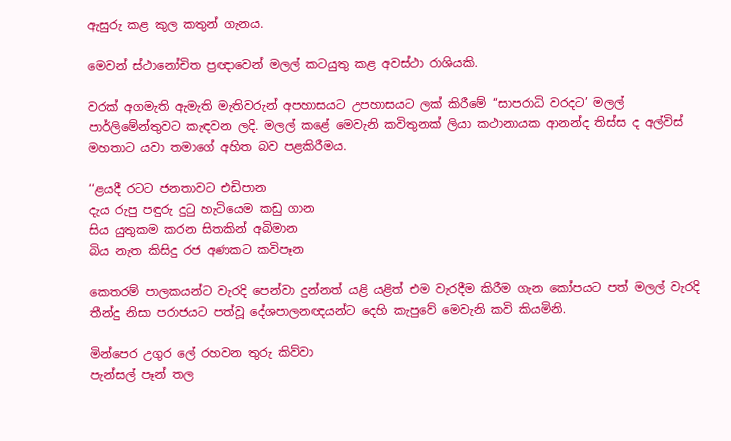ඇසුරු කළ කුල කතුන් ගැනය.

මෙවන් ස්ථානෝචිත ප්‍රඥාවෙන් මලල් කටයුතු කළ අවස්ථා රාශියකි.

වරක් අගමැති ඇමැති මැතිවරුන් අපහාසයට උපහාසයට ලක් කිරීමේ ‘‘සාපරාධි වරදට’ මලල් පාර්ලිමේන්තුවට කැඳවන ලදි. මලල් කළේ මෙවැනි කවිතුනක් ලියා කථානායක ආනන්ද තිස්ස ද අල්විස් මහතාට යවා තමාගේ අහිත බව පළකිරීමය.

‘‘ළයදී රටට ජනතාවට එඩිපාන
දැය රුපු පඳුරු දුටු හැටියෙම කඩු ගාන
සිය යුතුකම කරන සිතකින් අබිමාන
බිය නැත කිසිදු රජ අණකට කවිපෑන

කෙතරම් පාලකයන්ට වැරදි පෙන්වා දුන්නත් යළි යළිත් එම වැරදීම කිරීම ගැන කෝපයට පත් මලල් වැරදි තීන්දු නිසා පරාජයට පත්වූ දේශපාලනඥයන්ට දෙහි කැපුවේ මෙවැනි කවි කියමිනි.

මින්පෙර උගුර ලේ රහවන තුරු කිව්වා
පැන්සල් පෑන් තල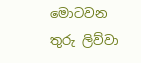මොටවන තුරු ලිව්වා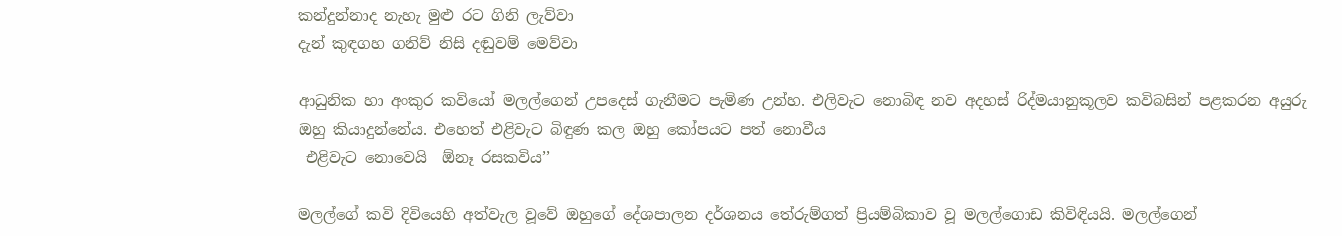කන්දුන්නාද නැහැ මුළු රට ගිනි ලැව්වා
දැන් කුඳගහ ගනිව් නිසි දඬුවම් මෙව්වා

ආධුනික හා අංකුර කවියෝ මලල්ගෙන් උපදෙස් ගැනීමට පැමිණ උන්හ. එලිවැට නොබිඳ නව අදහස් රිද්මයානුකූලව කවිබසින් පළකරන අයුරු ඔහු කියාදුන්නේය. එහෙත් එළිවැට බිඳුණ කල ඔහු කෝපයට පත් නොවීය
 එළිවැට නොවෙයි  ඕනෑ රසකවිය’’

මලල්ගේ කවි දිවියෙහි අත්වැල වූවේ ඔහුගේ දේශපාලන දර්ශනය තේරුම්ගත් ප්‍රියම්බිකාව වූ මලල්ගොඩ කිවිඳියයි. මලල්ගෙන්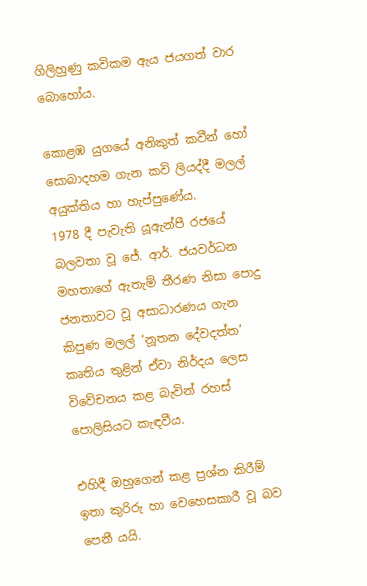ගිලිහුණු කවිකම ඇය ජයගත් වාර බොහෝය.

කොළඹ යුගයේ අනිකුත් කවීන් හෝ සොබාදහම ගැන කවි ලියද්දී මලල් අයුක්තිය හා හැප්පුණේය.
1978 දී පැවැති යූඇන්පී රජයේ බලවතා වූ ජේ. ආර්. ජයවර්ධන මහතාගේ ඇතැම් තීරණ නිසා පොදු ජනතාවට වූ අසාධාරණය ගැන කිපුණ මලල් ‘නූතන දේවදත්ත’ කෘතිය තුළින් ඒවා නිර්දය ලෙස විවේචනය කළ බැවින් රහස් පොලිසියට කැඳවීය.

එහිදී ඔහුගෙන් කළ ප්‍රශ්න කිරීම් ඉතා කුරිරු හා වෙහෙසකාරී වූ බව පෙනී යයි.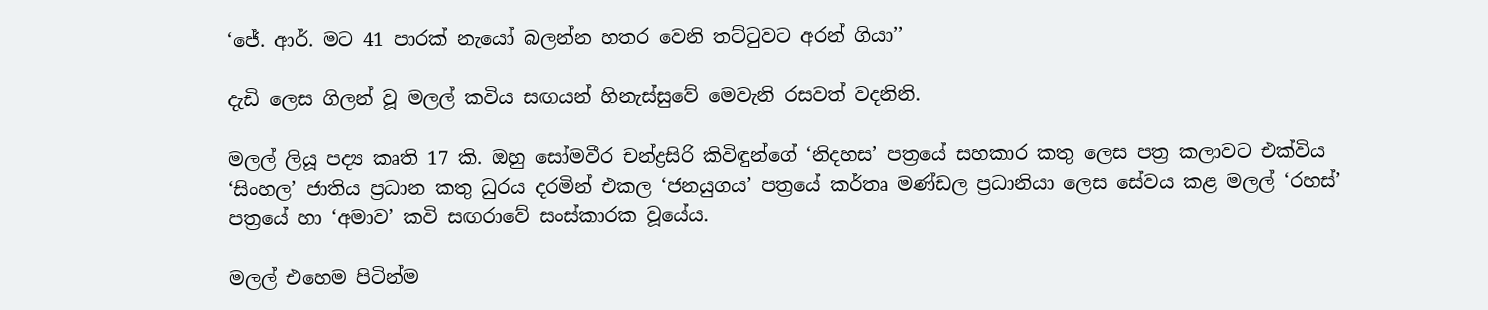‘ජේ. ආර්. මට 41 පාරක් නැයෝ බලන්න හතර වෙනි තට්ටුවට අරන් ගියා’’

දැඩි ලෙස ගිලන් වූ මලල් කවිය සඟයන් හිනැස්සුවේ මෙවැනි රසවත් වදනිනි.

මලල් ලියූ පද්‍ය කෘති 17 කි. ඔහු සෝමවීර චන්ද්‍රසිරි කිවිඳුන්ගේ ‘නිදහස’ පත්‍රයේ සහකාර කතු ලෙස පත්‍ර කලාවට එක්විය ‘සිංහල’ ජාතිය ප්‍රධාන කතු ධුරය දරමින් එකල ‘ජනයුගය’ පත්‍රයේ කර්තෘ මණ්ඩල ප්‍රධානියා ලෙස සේවය කළ මලල් ‘රහස්’ පත්‍රයේ හා ‘අමාව’ කවි සඟරාවේ සංස්කාරක වූයේය.

මලල් එහෙම පිටින්ම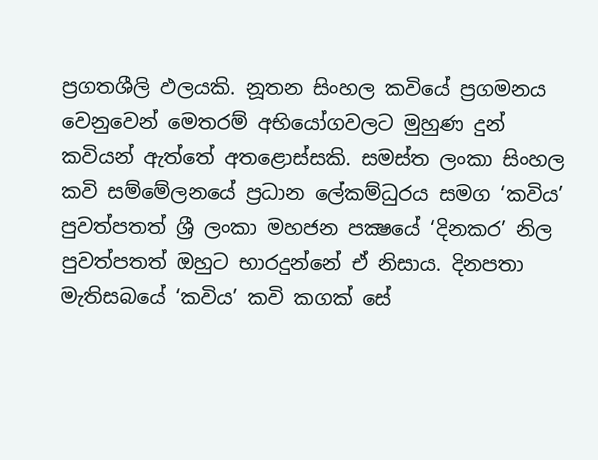ප්‍රගතශීලි ඵලයකි. නූතන සිංහල කවියේ ප්‍රගමනය වෙනුවෙන් මෙතරම් අභියෝගවලට මුහුණ දුන් කවියන් ඇත්තේ අතළොස්සකි. සමස්ත ලංකා සිංහල කවි සම්මේලනයේ ප්‍රධාන ලේකම්ධුරය සමග ‘කවිය’ පුවත්පතත් ශ්‍රී ලංකා මහජන පක්‍ෂයේ ‘දිනකර’ නිල පුවත්පතත් ඔහුට භාරදුන්නේ ඒ නිසාය. දිනපතා මැතිසබයේ ‘කවිය’ කවි කගක් සේ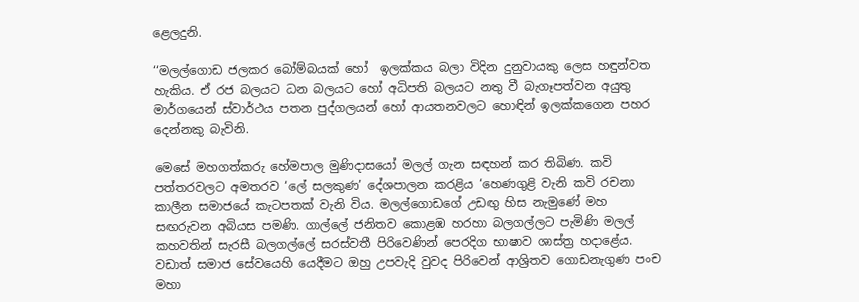ළෙලදුනි.

‘‘මලල්ගොඩ ජලකර බෝම්බයක් හෝ  ඉලක්කය බලා විදින දුනුවායකු ලෙස හඳුන්වත හැකිය. ඒ රජ බලයට ධන බලයට හෝ අධිපති බලයට නතු වී බැගෑපත්වන අයුතු මාර්ගයෙන් ස්වාර්ථය පතන පුද්ගලයන් හෝ ආයතනවලට හොඳින් ඉලක්කගෙන පහර දෙන්නකු බැවිනි.

මෙසේ මහගත්කරු හේමපාල මුණිදාසයෝ මලල් ගැන සඳහන් කර තිබිණ. කවි පත්තරවලට අමතරව ‘ලේ සලකුණ’ දේශපාලන කරළිය ‘හෙණගුළි වැනි කවි රචනා කාලීන සමාජයේ කැටපතක් වැනි විය. මලල්ගොඩගේ උඩඟු හිස නැමුණේ මහ සඟරුවන අබියස පමණි. ගාල්ලේ ජනිතව කොළඹ හරහා බලගල්ලට පැමිණි මලල් කහවතින් සැරසී බලගල්ලේ සරස්වතී පිරිවෙණින් පෙරදිග භාෂාව ශාස්ත්‍ර හදාළේය. වඩාත් සමාජ සේවයෙහි යෙදීමට ඔහු උපවැදි වුවද පිරිවෙන් ආශ්‍රිතව ගොඩනැගුණ පංච මහා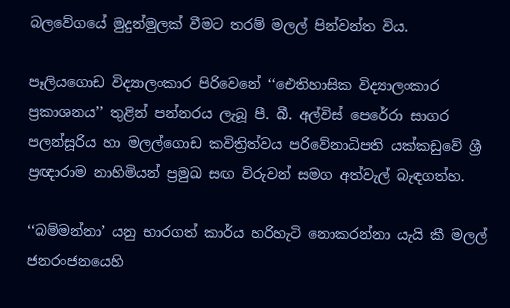බලවේගයේ මුදුන්මුලක් වීමට තරම් මලල් පින්වන්ත විය.

පෑලියගොඩ විද්‍යාලංකාර පිරිවෙනේ ‘‘ඓතිහාසික විද්‍යාලංකාර ප්‍රකාශනය’’ තුළින් පන්නරය ලැබූ පී. බී. අල්විස් පෙරේරා සාගර පලන්සූරිය හා මලල්ගොඩ කවිත්‍රිත්වය පරිවේනාධිපති යක්කඩුවේ ශ්‍රී ප්‍රඥාරාම නාහිමියන් ප්‍රමුඛ සඟ විරුවන් සමග අත්වැල් බැඳගත්හ.

‘‘බම්මන්නා’ යනු භාරගත් කාර්ය හරිහැටි නොකරන්නා යැයි කී මලල් ජනරංජනයෙහි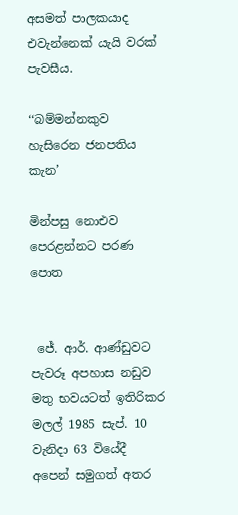අසමත් පාලකයාද එවැන්නෙක් යැයි වරක් පැවසීය.

‘‘බම්මන්නකුව හැසිරෙන ජනපතිය කැන’

මින්පසු නොඑව පෙරළන්නට පරණ පොත


 ජේ. ආර්. ආණ්ඩුවට පැවරූ අපහාස නඩුව මතු භවයටත් ඉතිරිකර මලල් 1985 සැප්. 10 වැනිදා 63 වියේදී අපෙන් සමුගත් අතර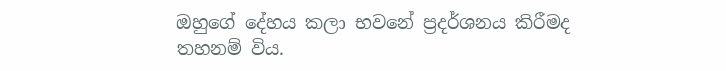ඔහුගේ දේහය කලා භවනේ ප්‍රදර්ශනය කිරීමද තහනම් විය.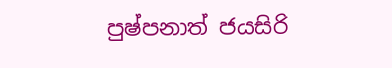පුෂ්පනාත් ජයසිරි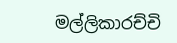මල්ලිකාරච්චි